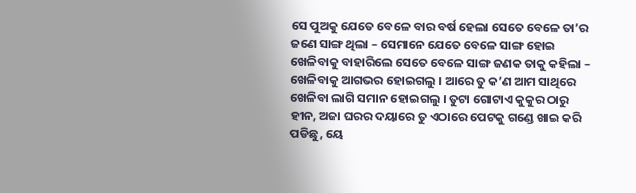ସେ ପୁଅକୁ ଯେତେ ବେଳେ ବାର ବର୍ଷ ହେଲା ସେତେ ବେଳେ ତା’ର ଜଣେ ସାଙ୍ଗ ଥିଲା – ସେମାନେ ଯେତେ ବେଳେ ସାଙ୍ଗ ହୋଇ ଖେଳିବାକୁ ବାହାରିଲେ ସେତେ ବେଳେ ସାଙ୍ଗ ଜଣକ ତାକୁ କହିଲା – ଖେଳିବାକୁ ଆଗଭର ହୋଇଗଲୁ । ଆରେ ତୁ କ’ଣ ଆମ ସାଥିରେ ଖେଳିବା ଲାଗି ସମାନ ହୋଇଗଲୁ । ତୁଟା ଗୋଟାଏ କୁକୁର ଠାରୁ ହୀନ, ଅଜା ଘରର ଦୟାରେ ତୁ ଏଠାରେ ପେଟକୁ ଗଣ୍ଡେ ଖାଇ କରି ପଡିଛୁ, ୟେ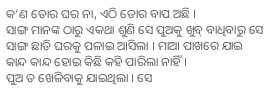କ’ଣ ତୋର ଘର ନା, ଏଠି ତୋର ବାପ ଅଛି ।
ସାଙ୍ଗ ମାନଙ୍କ ଠାରୁ ଏକଥା ଶୁଣି ସେ ପୁଅକୁ ଖୁବ୍ ବାଧିବାରୁ ସେ ସାଙ୍ଗ ଛାଡି ଘରକୁ ପଳାଇ ଆସିଲା । ମାଆ ପାଖରେ ଯାଇ କାନ୍ଦ କାନ୍ଦ ହୋଇ କିଛି କହି ପାରିଲା ନାହିଁ ।
ପୁଅ ତ ଖେଳିବାକୁ ଯାଇଥିଲା । ସେ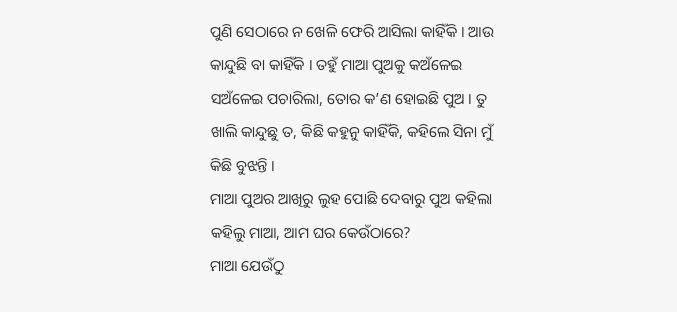ପୁଣି ସେଠାରେ ନ ଖେଳି ଫେରି ଆସିଲା କାହିଁକି । ଆଉ କାନ୍ଦୁଛି ବା କାହିଁକି । ତହୁଁ ମାଆ ପୁଅକୁ କଅଁଳେଇ ସଅଁଳେଇ ପଚାରିଲା, ତୋର କ’ଣ ହୋଇଛି ପୁଅ । ତୁ ଖାଲି କାନ୍ଦୁଛୁ ତ, କିଛି କହୁନୁ କାହିଁକି, କହିଲେ ସିନା ମୁଁ କିଛି ବୁଝନ୍ତି ।
ମାଆ ପୁଅର ଆଖିରୁ ଲୁହ ପୋଛି ଦେବାରୁ ପୁଅ କହିଲା କହିଲୁ ମାଆ, ଆମ ଘର କେଉଁଠାରେ?
ମାଆ ଯେଉଁଠୁ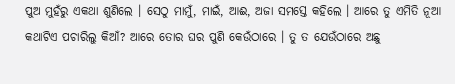ପୁଅ ମୁହଁରୁ ଏକଥା ଶୁଣିଲେ । ସେଠୁ ମାମୁଁ, ମାଇଁ, ଆଈ, ଅଜା ସମସ୍ତେ କହିଲେ । ଆରେ ତୁ ଏମିତି ନୂଆ କଥାଟିଏ ପଚାରିଲୁ କିଆଁ? ଆରେ ତୋର ଘର ପୁଣି କେଉଁଠାରେ । ତୁ ତ ଯେଉଁଠାରେ ଅଛୁ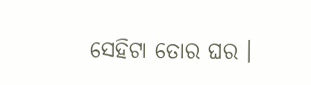ସେହିଟା ତୋର ଘର ।